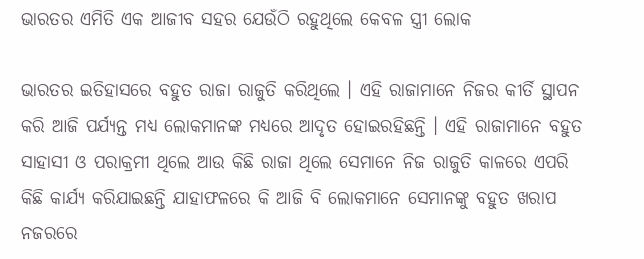ଭାରତର ଏମିତି ଏକ ଆଜୀବ ସହର ଯେଉଁଠି ରହୁଥିଲେ କେବଳ ସ୍ତ୍ରୀ ଲୋକ

ଭାରତର ଇତିହାସରେ ବହୁତ ରାଜା ରାଜୁତି କରିଥିଲେ । ଏହି ରାଜାମାନେ ନିଜର କୀର୍ତି ସ୍ଥାପନ କରି ଆଜି ପର୍ଯ୍ୟନ୍ତ ମଧ୍ୟ ଲୋକମାନଙ୍କ ମଧ୍ୟରେ ଆଦୃତ ହୋଇରହିଛନ୍ତି । ଏହି ରାଜାମାନେ ବହୁତ ସାହାସୀ ଓ ପରାକ୍ରମୀ ଥିଲେ ଆଉ କିଛି ରାଜା ଥିଲେ ସେମାନେ ନିଜ ରାଜୁତି କାଳରେ ଏପରି କିଛି କାର୍ଯ୍ୟ କରିଯାଇଛନ୍ତି ଯାହାଫଳରେ କି ଆଜି ବି ଲୋକମାନେ ସେମାନଙ୍କୁ ବହୁତ ଖରାପ ନଜରରେ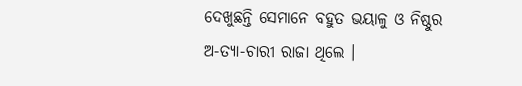ଦେଖୁଛନ୍ତି ସେମାନେ ବହୁତ ଭୟାଳୁ ଓ ନିଷ୍ଠୁର ଅ-ତ୍ୟା-ଚାରୀ ରାଜା ଥିଲେ ।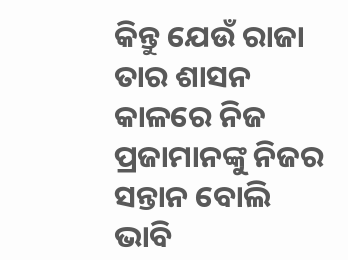କିନ୍ତୁ ଯେଉଁ ରାଜା ତାର ଶାସନ କାଳରେ ନିଜ ପ୍ରଜାମାନଙ୍କୁ ନିଜର ସନ୍ତାନ ବୋଲି ଭାବି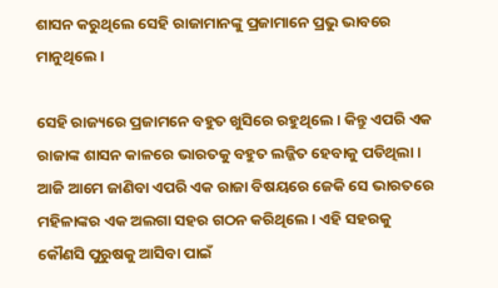ଶାସନ କରୁଥିଲେ ସେହି ରାଜାମାନଙ୍କୁ ପ୍ରଜାମାନେ ପ୍ରଭୁ ଭାବରେ ମାନୁଥିଲେ ।

ସେହି ରାଜ୍ୟରେ ପ୍ରଜାମନେ ବହୁତ ଖୁସିରେ ରହୁଥିଲେ । କିନ୍ତୁ ଏପରି ଏକ ରାଜାଙ୍କ ଶାସନ କାଳରେ ଭାରତକୁ ବହୁତ ଲଜ୍ଜିତ ହେବାକୁ ପଡିଥିଲା । ଆଜି ଆମେ ଜାଣିବା ଏପରି ଏକ ରାଜା ବିଷୟରେ ଜେକି ସେ ଭାରତରେ ମହିଳାଙ୍କର ଏକ ଅଲଗା ସହର ଗଠନ କରିଥିଲେ । ଏହି ସହରକୁ କୌଣସି ପୁରୁଷକୁ ଆସିବା ପାଇଁ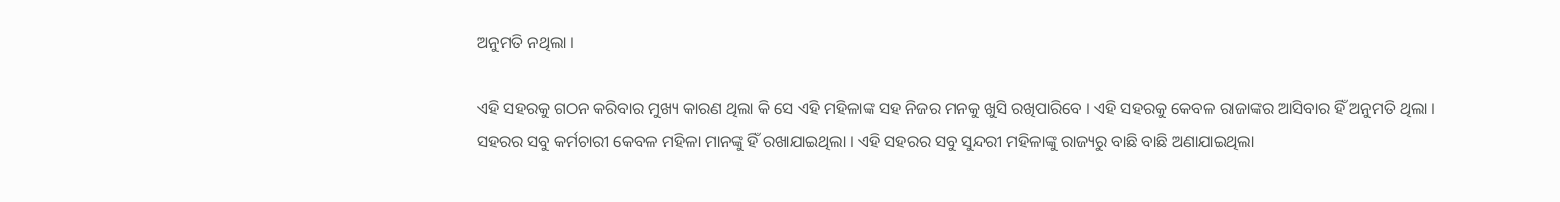ଅନୁମତି ନଥିଲା ।

ଏହି ସହରକୁ ଗଠନ କରିବାର ମୁଖ୍ୟ କାରଣ ଥିଲା କି ସେ ଏହି ମହିଳାଙ୍କ ସହ ନିଜର ମନକୁ ଖୁସି ରଖିପାରିବେ । ଏହି ସହରକୁ କେବଳ ରାଜାଙ୍କର ଆସିବାର ହିଁ ଅନୁମତି ଥିଲା । ସହରର ସବୁ କର୍ମଚାରୀ କେବଳ ମହିଳା ମାନଙ୍କୁ ହିଁ ରଖାଯାଇଥିଲା । ଏହି ସହରର ସବୁ ସୁନ୍ଦରୀ ମହିଳାଙ୍କୁ ରାଜ୍ୟରୁ ବାଛି ବାଛି ଅଣାଯାଇଥିଲା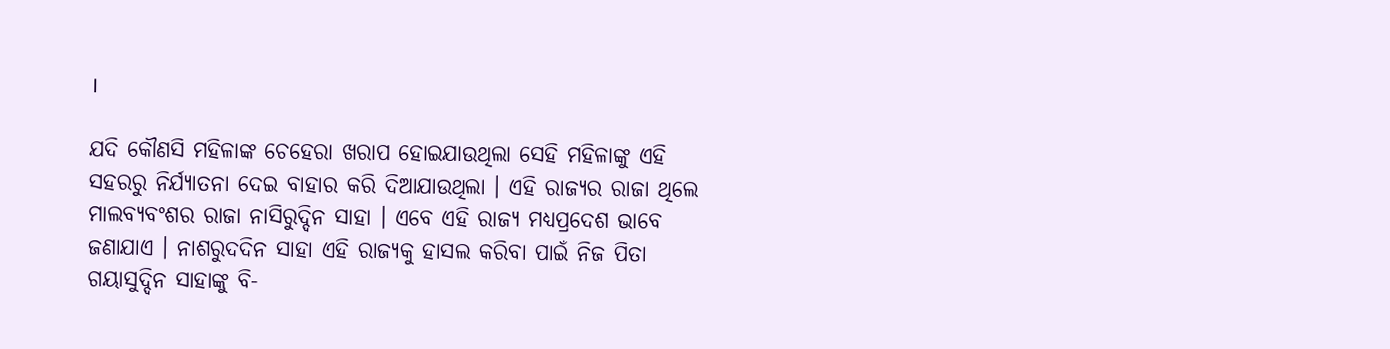।

ଯଦି କୌଣସି ମହିଳାଙ୍କ ଚେହେରା ଖରାପ ହୋଇଯାଉଥିଲା ସେହି ମହିଳାଙ୍କୁ ଏହି ସହରରୁ ନିର୍ଯ୍ୟାତନା ଦେଇ ବାହାର କରି ଦିଆଯାଉଥିଲା । ଏହି ରାଜ୍ୟର ରାଜା ଥିଲେ ମାଲବ୍ୟବଂଶର ରାଜା ନାସିରୁଦ୍ଦିନ ସାହା । ଏବେ ଏହି ରାଜ୍ୟ ମଧ୍ୟପ୍ରଦେଶ ଭାବେ ଜଣାଯାଏ । ନାଶରୁଦଦିନ ସାହା ଏହି ରାଜ୍ୟକୁ ହାସଲ କରିବା ପାଇଁ ନିଜ ପିତା ଗୟାସୁଦ୍ଦିନ ସାହାଙ୍କୁ ବି-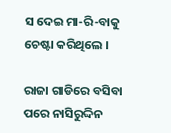ସ ଦେଇ ମା-ରି-ବାକୁ ଚେଷ୍ଟା କରିଥିଲେ ।

ରାଜା ଗାଡିରେ ବସିବା ପରେ ନାସିରୁଦ୍ଦିନ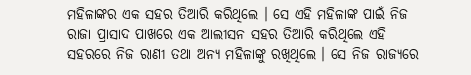ମହିଳାଙ୍କର ଏକ ସହର ତିଆରି କରିଥିଲେ । ସେ ଏହି ମହିଳାଙ୍କ ପାଇଁ ନିଜ ରାଜା ପ୍ରାସାଦ ପାଖରେ ଏକ ଆଲୀସନ ସହର ତିଆରି କରିଥିଲେ ଏହି ସହରରେ ନିଜ ରାଣୀ ତଥା ଅନ୍ୟ ମହିଳାଙ୍କୁ ରଖିଥିଲେ । ସେ ନିଜ ରାଜ୍ୟରେ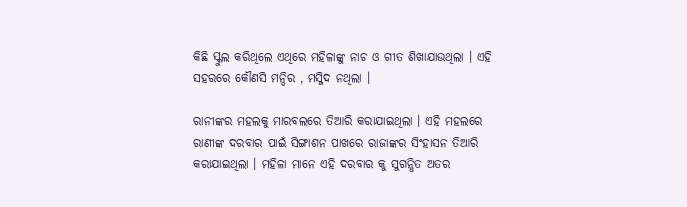କିଛି ସ୍କୁଲ କରିଥିଲେ ଏଥିରେ ମହିଳାଙ୍କୁ ନାଚ ଓ ଗୀତ ଶିଖାଯାଉଥିଲା । ଏହି ସହରରେ କୌଣସି ମନ୍ଦିର , ମସ୍ଜିଦ ନଥିଲା ।

ରାନୀଙ୍କର ମହଲକୁ ମାରବଲରେ ତିଆରି କରାଯାଇଥିଲା । ଏହି ମହଲରେ ରାଣୀଙ୍କ ଦରବାର ପାଇଁ ସିଙ୍ଗାଶନ ପାଖରେ ରାଜାଙ୍କର ସିଂହାସନ ତିଆରି କରାଯାଇଥିଲା । ମହିଳା ମାନେ ଏହି ଦରବାର କୁ ସୁଗନ୍ଧିତ ଅତର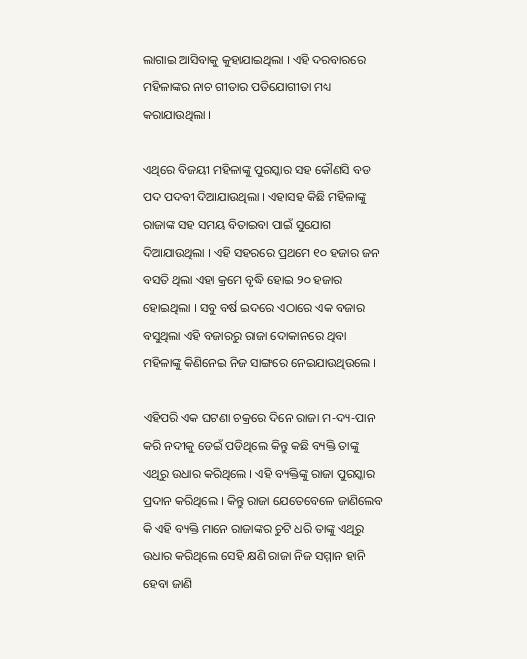ଲାଗାଇ ଆସିବାକୁ କୁହାଯାଇଥିଲା । ଏହି ଦରବାରରେ ମହିଳାଙ୍କର ନାଚ ଗୀତାର ପତିଯୋଗୀତା ମଧ୍ୟ କରାଯାଉଥିଲା ।

ଏଥିରେ ବିଜୟୀ ମହିଳାଙ୍କୁ ପୁରସ୍କାର ସହ କୌଣସି ବଡ ପଦ ପଦବୀ ଦିଆଯାଉଥିଲା । ଏହାସହ କିଛି ମହିଳାଙ୍କୁ ରାଜାଙ୍କ ସହ ସମୟ ବିତାଇବା ପାଇଁ ସୁଯୋଗ ଦିଆଯାଉଥିଲା । ଏହି ସହରରେ ପ୍ରଥମେ ୧୦ ହଜାର ଜନ ବସତି ଥିଲା ଏହା କ୍ରମେ ବୃଦ୍ଧି ହୋଇ ୨୦ ହଜାର ହୋଇଥିଲା । ସବୁ ବର୍ଷ ଇଦରେ ଏଠାରେ ଏକ ବଜାର ବସୁଥିଲା ଏହି ବଜାରରୁ ରାଜା ଦୋକାନରେ ଥିବା ମହିଳାଙ୍କୁ କିଣିନେଇ ନିଜ ସାଙ୍ଗରେ ନେଇଯାଉଥିଉଲେ ।

ଏହିପରି ଏକ ଘଟଣା ଚକ୍ରରେ ଦିନେ ରାଜା ମ-ଦ୍ୟ-ପାନ କରି ନଦୀକୁ ଡେଇଁ ପଡିଥିଲେ କିନ୍ତୁ କଛି ବ୍ୟକ୍ତି ତାଙ୍କୁ ଏଥିରୁ ଉଧାର କରିଥିଲେ । ଏହି ବ୍ୟକ୍ତିଙ୍କୁ ରାଜା ପୁରସ୍କାର ପ୍ରଦାନ କରିଥିଲେ । କିନ୍ତୁ ରାଜା ଯେତେବେଳେ ଜାଣିଲେବ କି ଏହି ବ୍ୟକ୍ତି ମାନେ ରାଜାଙ୍କର ଚୁଟି ଧରି ତାଙ୍କୁ ଏଥିରୁ ଉଧାର କରିଥିଲେ ସେହି କ୍ଷଣି ରାଜା ନିଜ ସମ୍ମାନ ହାନି ହେବା ଜାଣି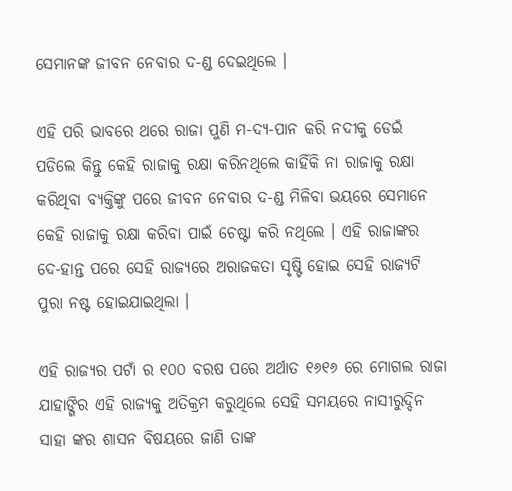ସେମାନଙ୍କ ଜୀବନ ନେବାର ଦ-ଣ୍ଡ ଦେଇଥିଲେ ।

ଏହି ପରି ଭାବରେ ଥରେ ରାଜା ପୁଣି ମ-ଦ୍ୟ-ପାନ କରି ନଦୀକୁ ଡେଇଁ ପଡିଲେ କିନ୍ତୁ କେହି ରାଜାକୁ ରକ୍ଷା କରିନଥିଲେ କାହିଁକି ନା ରାଜାକୁ ରକ୍ଷା କରିଥିବା ବ୍ୟକ୍ତିଙ୍କୁ ପରେ ଜୀବନ ନେବାର ଦ-ଣ୍ଡ ମିଳିବା ଭୟରେ ସେମାନେ କେହି ରାଜାକୁ ରକ୍ଷା କରିବା ପାଇଁ ଚେଷ୍ଟା କରି ନଥିଲେ । ଏହି ରାଜାଙ୍କର ଦେ-ହାନ୍ତ ପରେ ସେହି ରାଜ୍ୟରେ ଅରାଜକତା ସୃଷ୍ଟି ହୋଇ ସେହି ରାଜ୍ୟଟି ପୁରା ନଷ୍ଟ ହୋଇଯାଇଥିଲା ।

ଏହି ରାଜ୍ୟର ପଟାଁ ର ୧୦୦ ବରଷ ପରେ ଅର୍ଥାତ ୧୬୧୬ ରେ ମୋଗଲ ରାଜା ଯାହାଙ୍ଗିର ଏହି ରାଜ୍ୟକୁ ଅତିକ୍ରମ କରୁଥିଲେ ସେହି ସମୟରେ ନାସୀରୁଦ୍ଦିନ ସାହା ଙ୍କର ଶାସନ ବିଷୟରେ ଜାଣି ତାଙ୍କ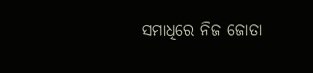ସମାଧିରେ ନିଜ ଜୋତା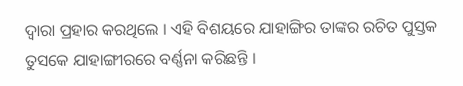ଦ୍ଵାରା ପ୍ରହାର କରଥିଲେ । ଏହି ବିଶୟରେ ଯାହାଙ୍ଗିର ତାଙ୍କର ରଚିତ ପୁସ୍ତକ ତୁସକେ ଯାହାଙ୍ଗୀରରେ ବର୍ଣ୍ଣନା କରିଛନ୍ତି ।